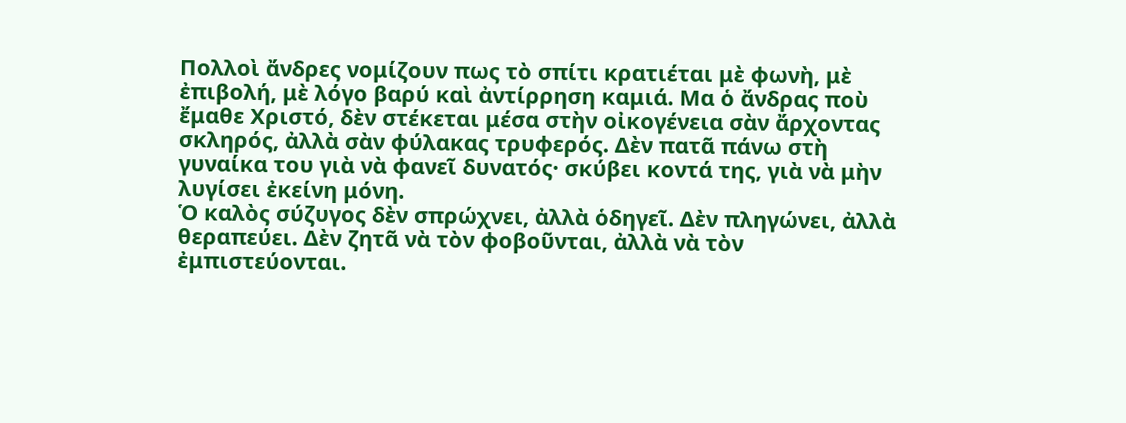Πολλοὶ ἄνδρες νομίζουν πως τὸ σπίτι κρατιέται μὲ φωνὴ, μὲ ἐπιβολή, μὲ λόγο βαρύ καὶ ἀντίρρηση καμιά. Μα ὁ ἄνδρας ποὺ ἔμαθε Χριστό, δὲν στέκεται μέσα στὴν οἰκογένεια σὰν ἄρχοντας σκληρός, ἀλλὰ σὰν φύλακας τρυφερός. Δὲν πατᾶ πάνω στὴ γυναίκα του γιὰ νὰ φανεῖ δυνατός· σκύβει κοντά της, γιὰ νὰ μὴν λυγίσει ἐκείνη μόνη.
Ὁ καλὸς σύζυγος δὲν σπρώχνει, ἀλλὰ ὁδηγεῖ. Δὲν πληγώνει, ἀλλὰ θεραπεύει. Δὲν ζητᾶ νὰ τὸν φοβοῦνται, ἀλλὰ νὰ τὸν ἐμπιστεύονται.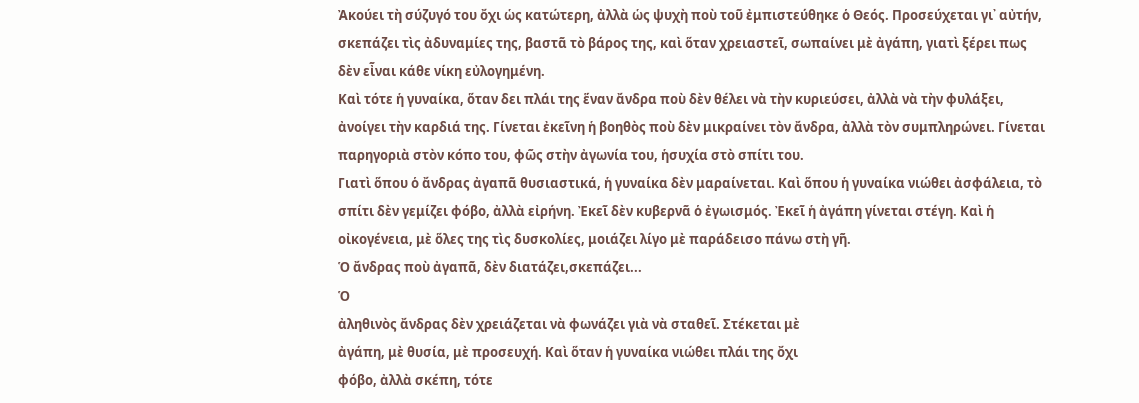Ἀκούει τὴ σύζυγό του ὄχι ὡς κατώτερη, ἀλλὰ ὡς ψυχὴ ποὺ τοῦ ἐμπιστεύθηκε ὁ Θεός. Προσεύχεται γι᾿ αὐτήν, σκεπάζει τὶς ἀδυναμίες της, βαστᾶ τὸ βάρος της, καὶ ὅταν χρειαστεῖ, σωπαίνει μὲ ἀγάπη, γιατὶ ξέρει πως δὲν εἶναι κάθε νίκη εὐλογημένη.
Καὶ τότε ἡ γυναίκα, ὅταν δει πλάι της ἕναν ἄνδρα ποὺ δὲν θέλει νὰ τὴν κυριεύσει, ἀλλὰ νὰ τὴν φυλάξει, ἀνοίγει τὴν καρδιά της. Γίνεται ἐκεῖνη ἡ βοηθὸς ποὺ δὲν μικραίνει τὸν ἄνδρα, ἀλλὰ τὸν συμπληρώνει. Γίνεται παρηγοριὰ στὸν κόπο του, φῶς στὴν ἀγωνία του, ἡσυχία στὸ σπίτι του.
Γιατὶ ὅπου ὁ ἄνδρας ἀγαπᾶ θυσιαστικά, ἡ γυναίκα δὲν μαραίνεται. Καὶ ὅπου ἡ γυναίκα νιώθει ἀσφάλεια, τὸ σπίτι δὲν γεμίζει φόβο, ἀλλὰ εἰρήνη. Ἐκεῖ δὲν κυβερνᾶ ὁ ἐγωισμός. Ἐκεῖ ἡ ἀγάπη γίνεται στέγη. Καὶ ἡ οἰκογένεια, μὲ ὅλες της τὶς δυσκολίες, μοιάζει λίγο μὲ παράδεισο πάνω στὴ γῆ.
Ὁ ἄνδρας ποὺ ἀγαπᾶ, δὲν διατάζει,σκεπάζει...
Ὁ
ἀληθινὸς ἄνδρας δὲν χρειάζεται νὰ φωνάζει γιὰ νὰ σταθεῖ. Στέκεται μὲ
ἀγάπη, μὲ θυσία, μὲ προσευχή. Καὶ ὅταν ἡ γυναίκα νιώθει πλάι της ὄχι
φόβο, ἀλλὰ σκέπη, τότε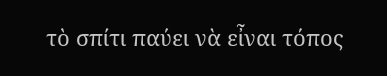τὸ σπίτι παύει νὰ εἶναι τόπος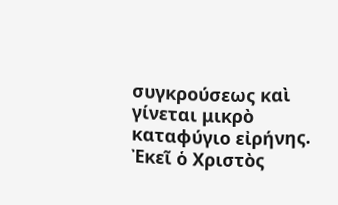συγκρούσεως καὶ
γίνεται μικρὸ καταφύγιο εἰρήνης. Ἐκεῖ ὁ Χριστὸς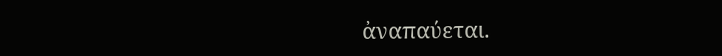ἀναπαύεται.